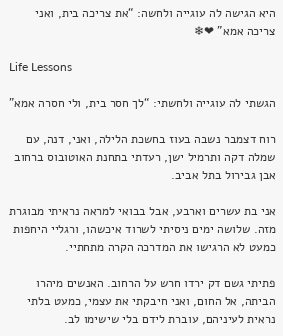היא הגישה לה עוגייה ולחשה: “את צריכה בית, ואני צריכה אמא” ❤❄

Life Lessons

הגשתי לה עוגייה ולחשתי: “לך חסר בית, ולי חסרה אמא”

רוח דצמבר נשבה בעוז בחשכת הלילה, ואני, דנה, עם שמלה דקה ותרמיל ישן, רעדתי בתחנת האוטובוס ברחוב אבן גבירול בתל אביב.

אני בת עשרים וארבע, אבל בבואי למראה נראיתי מבוגרת מזה. שלושה ימים ניסיתי לשרוד איכשהו, ורגליי היחפות כמעט לא הרגישו את המדרכה הקרה מתחתיי.

פתיתי גשם דק ירדו חרש על הרחוב. האנשים מיהרו הביתה, אל החום, ואני חיבקתי את עצמי, כמעט בלתי נראית לעיניהם, עוברת לידם בלי שישימו לב.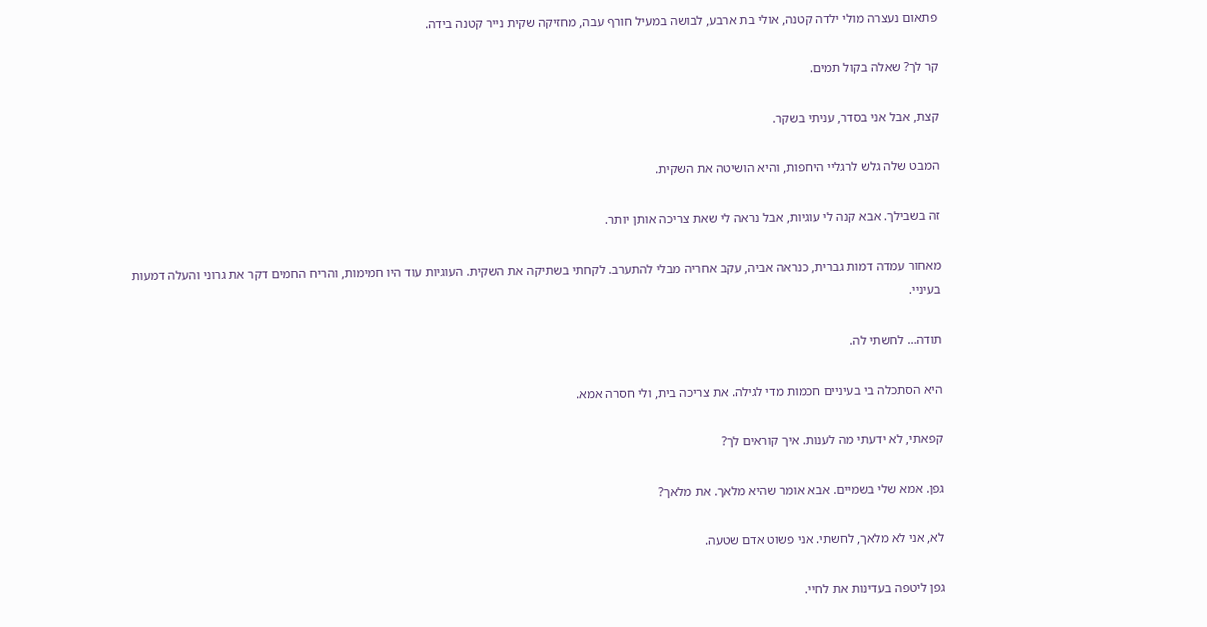פתאום נעצרה מולי ילדה קטנה, אולי בת ארבע, לבושה במעיל חורף עבה, מחזיקה שקית נייר קטנה בידה.

קר לך? שאלה בקול תמים.

קצת, אבל אני בסדר, עניתי בשקר.

המבט שלה גלש לרגליי היחפות, והיא הושיטה את השקית.

זה בשבילך. אבא קנה לי עוגיות, אבל נראה לי שאת צריכה אותן יותר.

מאחור עמדה דמות גברית, כנראה אביה, עקב אחריה מבלי להתערב. לקחתי בשתיקה את השקית. העוגיות עוד היו חמימות, והריח החמים דקר את גרוני והעלה דמעות בעיניי.

תודה… לחשתי לה.

היא הסתכלה בי בעיניים חכמות מדי לגילה. את צריכה בית, ולי חסרה אמא.

קפאתי, לא ידעתי מה לענות. איך קוראים לך?

גפן. אמא שלי בשמיים. אבא אומר שהיא מלאך. את מלאך?

לא, אני לא מלאך, לחשתי. אני פשוט אדם שטעה.

גפן ליטפה בעדינות את לחיי.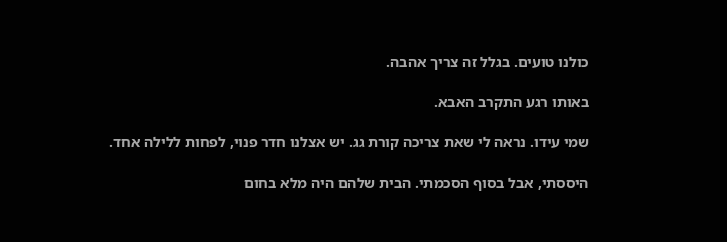כולנו טועים. בגלל זה צריך אהבה.

באותו רגע התקרב האבא.

שמי עידו. נראה לי שאת צריכה קורת גג. יש אצלנו חדר פנוי, לפחות ללילה אחד.

היססתי, אבל בסוף הסכמתי. הבית שלהם היה מלא בחום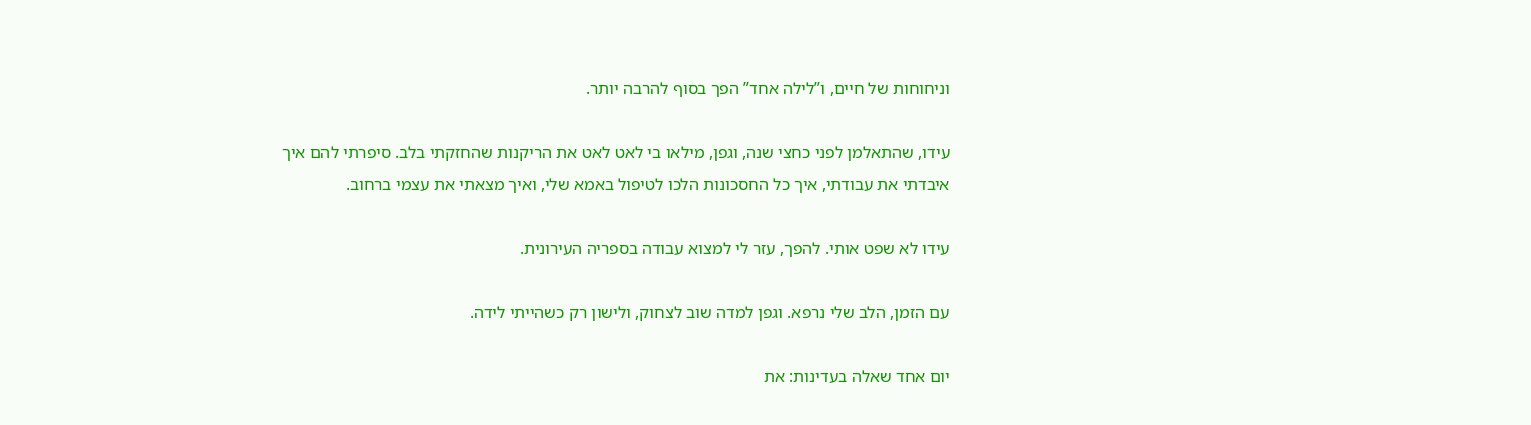וניחוחות של חיים, ו”לילה אחד” הפך בסוף להרבה יותר.

עידו, שהתאלמן לפני כחצי שנה, וגפן, מילאו בי לאט לאט את הריקנות שהחזקתי בלב. סיפרתי להם איך איבדתי את עבודתי, איך כל החסכונות הלכו לטיפול באמא שלי, ואיך מצאתי את עצמי ברחוב.

עידו לא שפט אותי. להפך, עזר לי למצוא עבודה בספריה העירונית.

עם הזמן, הלב שלי נרפא. וגפן למדה שוב לצחוק, ולישון רק כשהייתי לידה.

יום אחד שאלה בעדינות: את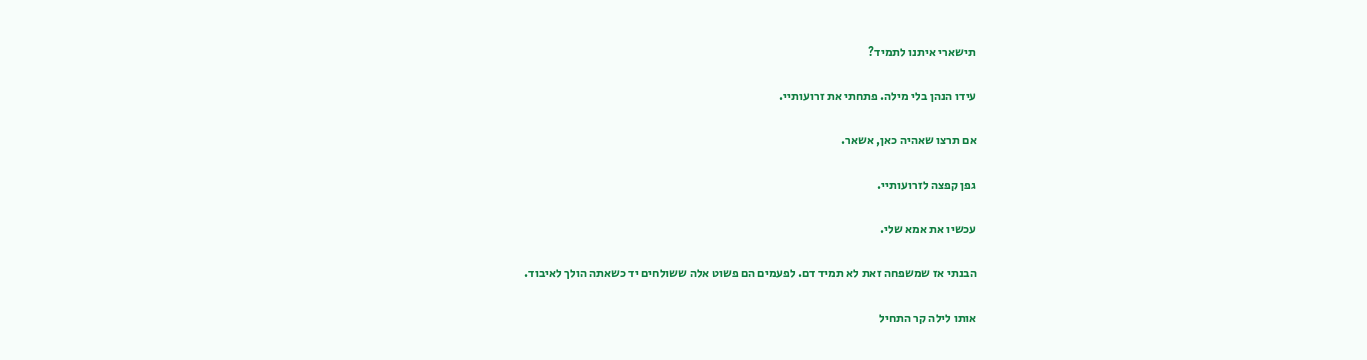תישארי איתנו לתמיד?

עידו הנהן בלי מילה. פתחתי את זרועותיי.

אם תרצו שאהיה כאן, אשאר.

גפן קפצה לזרועותיי.

עכשיו את אמא שלי.

הבנתי אז שמשפחה זאת לא תמיד דם. לפעמים הם פשוט אלה ששולחים יד כשאתה הולך לאיבוד.

אותו לילה קר התחיל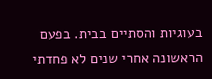בעוגיות והסתיים בבית. בפעם הראשונה אחרי שנים לא פחדתי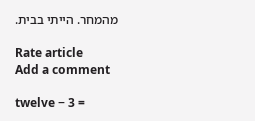מהמחר. הייתי בבית.

Rate article
Add a comment

twelve − 3 =